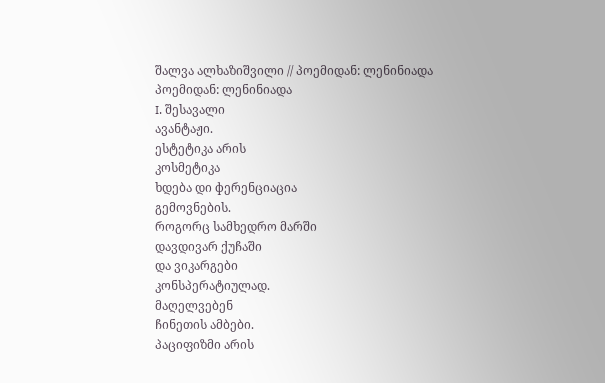შალვა ალხაზიშვილი // პოემიდან: ლენინიადა
პოემიდან: ლენინიადა
I. შესავალი
ავანტაჟი.
ესტეტიკა არის
კოსმეტიკა
ხდება დი фერენციაცია
გემოვნების.
როგორც სამხედრო მარში
დავდივარ ქუჩაში
და ვიკარგები
კონსპერატიულად.
მაღელვებენ
ჩინეთის ამბები.
პაციფიზმი არის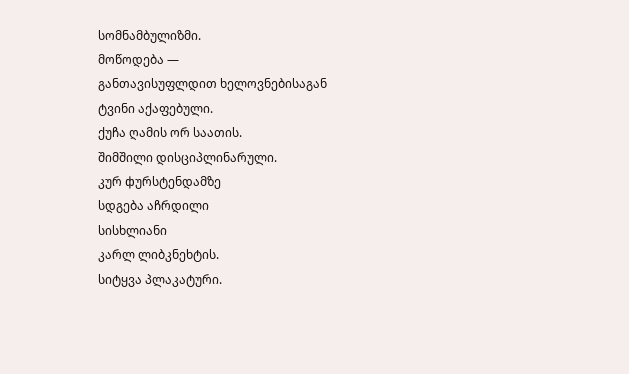სომნამბულიზმი.
მოწოდება —
განთავისუფლდით ხელოვნებისაგან
ტვინი აქაფებული.
ქუჩა ღამის ორ საათის.
შიმშილი დისციპლინარული.
კურ фურსტენდამზე
სდგება აჩრდილი
სისხლიანი
კარლ ლიბკნეხტის.
სიტყვა პლაკატური.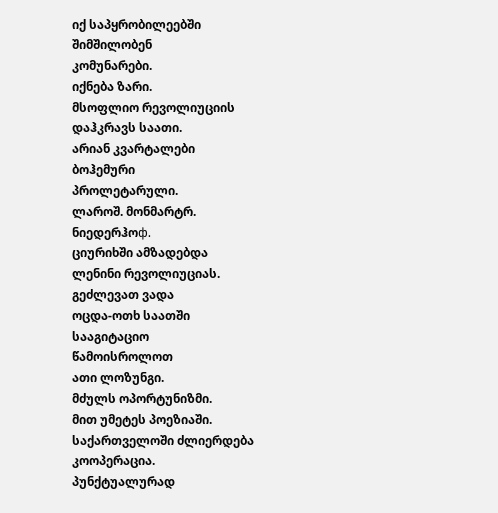იქ საპყრობილეებში
შიმშილობენ
კომუნარები.
იქნება ზარი.
მსოფლიო რევოლიუციის
დაჰკრავს საათი.
არიან კვარტალები
ბოჰემური
პროლეტარული.
ლაროშ. მონმარტრ.
ნიედერჰოф.
ციურიხში ამზადებდა
ლენინი რევოლიუციას.
გეძლევათ ვადა
ოცდა-ოთხ საათში
სააგიტაციო
წამოისროლოთ
ათი ლოზუნგი.
მძულს ოპორტუნიზმი.
მით უმეტეს პოეზიაში.
საქართველოში ძლიერდება
კოოპერაცია.
პუნქტუალურად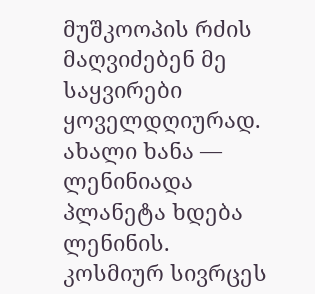მუშკოოპის რძის
მაღვიძებენ მე საყვირები
ყოველდღიურად.
ახალი ხანა —
ლენინიადა
პლანეტა ხდება ლენინის.
კოსმიურ სივრცეს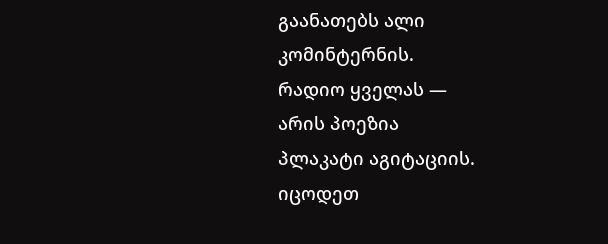გაანათებს ალი
კომინტერნის.
რადიო ყველას —
არის პოეზია
პლაკატი აგიტაციის.
იცოდეთ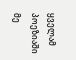ყველამ
პოეზიაში
მე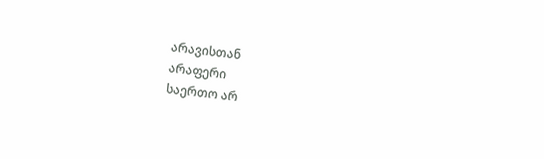არავისთან
არაფერი
საერთო არ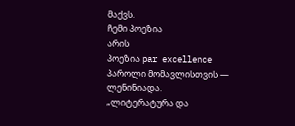მაქვს.
ჩემი პოეზია
არის
პოეზია par excellence
პაროლი მომავლისთვის —
ლენინიადა.
„ლიტერატურა და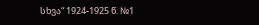სხვა“ 1924-1925 წ. №1